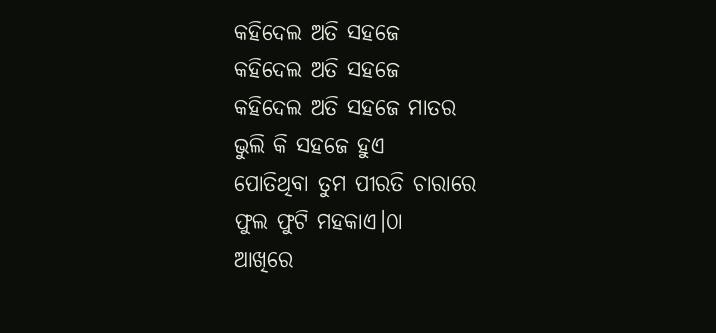କହିଦେଲ ଅତି ସହଜେ
କହିଦେଲ ଅତି ସହଜେ
କହିଦେଲ ଅତି ସହଜେ ମାତର
ଭୁଲି କି ସହଜେ ହୁଏ
ପୋତିଥିବା ତୁମ ପୀରତି ଚାରାରେ
ଫୁଲ ଫୁଟି ମହକାଏ।୦ା
ଆଖିରେ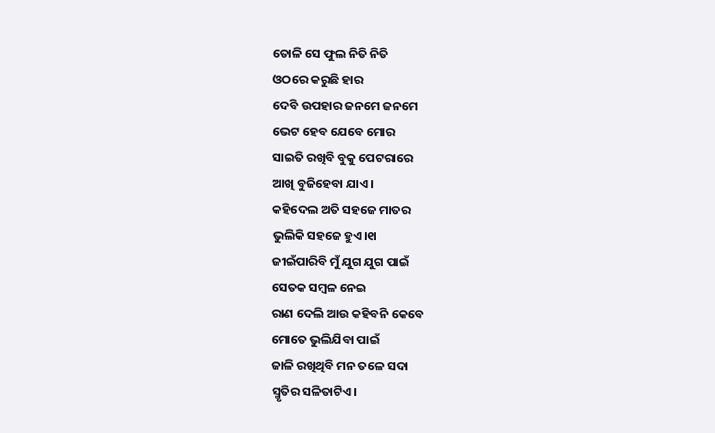ତୋଳି ସେ ଫୁଲ ନିତି ନିତି
ଓଠରେ କରୁଛି ହାର
ଦେବି ଉପହାର ଜନମେ ଜନମେ
ଭେଟ ହେବ ଯେବେ ମୋର
ସାଇତି ରଖିବି ବୁକୁ ପେଟରାରେ
ଆଖି ବୁଜିହେବା ଯାଏ।
କହିଦେଲ ଅତି ସହଜେ ମାତର
ଭୁଲିକି ସହଜେ ହୁଏ।୧ା
ଜୀଇଁପାରିବି ମୁଁ ଯୁଗ ଯୁଗ ପାଇଁ
ସେତକ ସମ୍ୱଳ ନେଇ
ରାଣ ଦେଲି ଆଉ କହିବନି କେବେ
ମୋତେ ଭୁଲିଯିବା ପାଇଁ
ଜାଳି ରଖିଥିବି ମନ ତଳେ ସଦା
ସ୍ମୃତିର ସଳିତାଟିଏ।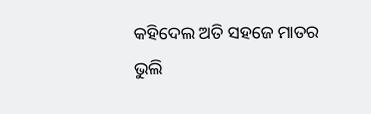କହିଦେଲ ଅତି ସହଜେ ମାତର
ଭୁଲି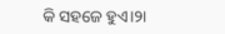କି ସହଜେ ହୁଏ।୨ା